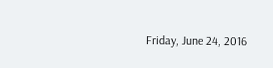Friday, June 24, 2016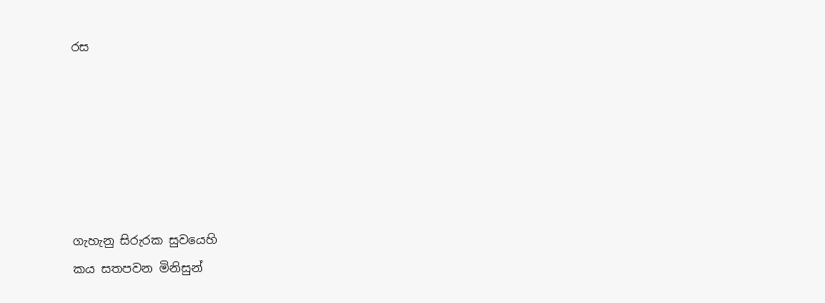රස






ගැහැනු සිරුරක සුවයෙහි
කය සතපවන මිනිසුන්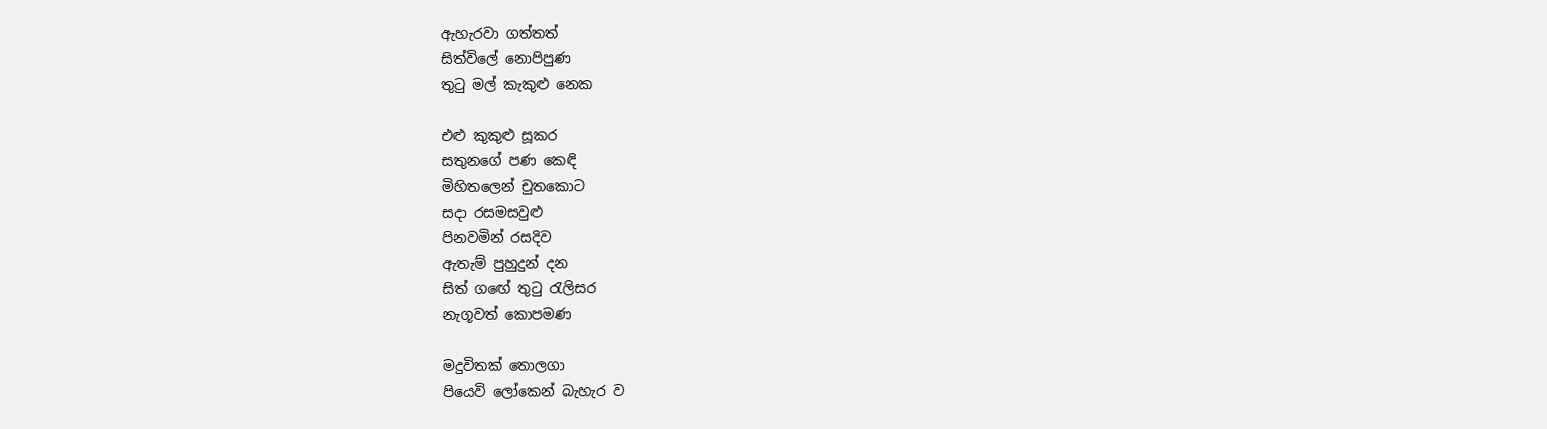ඇහැරවා ගත්තත්
සිත්විලේ නොපිපුණ
තුටු මල් කැකුළු නෙක

එළු කුකුළු සූකර
සතුනගේ පණ කෙඳි
මිහිතලෙන් චුතකොට
සදා රසමසවුළු
පිනවමින් රසදිව
ඇතැම් පුහුදුන් දන
සිත් ගඟේ තුටු රැලිසර
නැගූවත් කොපමණ

මදුවිතක් තොලගා
පියෙවි ලෝකෙන් බැහැර ව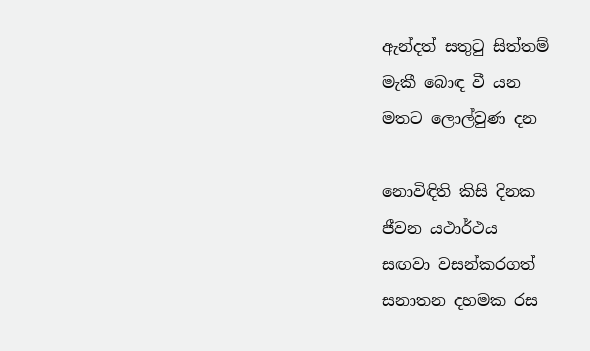ඇන්දත් සතුටු සිත්තම්
මැකී බොඳ වී යන
මතට ලොල්වුණ දන

නොවිඳිති කිසි දිනක
ජීවන යථාර්ථය
සඟවා වසන්කරගත්
සනාතන දහමක රස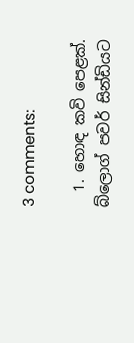3 comments:

  1. හොඳ කවි පෙළක්. බ්ලොග් පවර් සින්ඩියට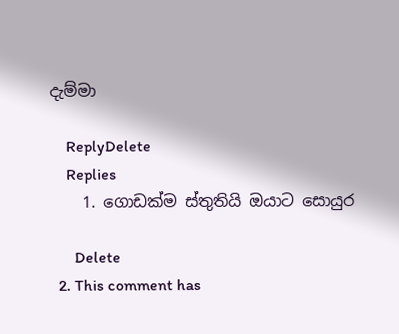දැම්මා

    ReplyDelete
    Replies
    1. ගොඩක්ම ස්තුතියි ඔයාට සොයුර

      Delete
  2. This comment has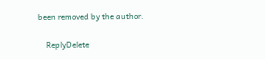been removed by the author.

    ReplyDelete